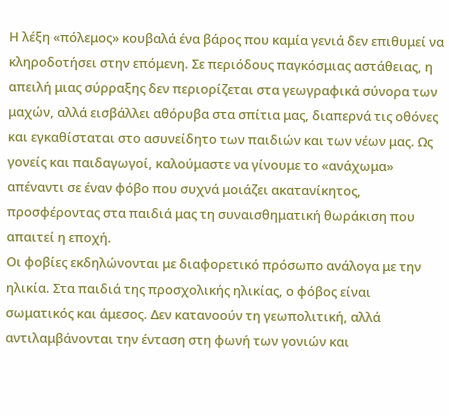Η λέξη «πόλεμος» κουβαλά ένα βάρος που καμία γενιά δεν επιθυμεί να κληροδοτήσει στην επόμενη. Σε περιόδους παγκόσμιας αστάθειας, η απειλή μιας σύρραξης δεν περιορίζεται στα γεωγραφικά σύνορα των μαχών, αλλά εισβάλλει αθόρυβα στα σπίτια μας, διαπερνά τις οθόνες και εγκαθίσταται στο ασυνείδητο των παιδιών και των νέων μας. Ως γονείς και παιδαγωγοί, καλούμαστε να γίνουμε το «ανάχωμα» απέναντι σε έναν φόβο που συχνά μοιάζει ακατανίκητος, προσφέροντας στα παιδιά μας τη συναισθηματική θωράκιση που απαιτεί η εποχή.
Οι φοβίες εκδηλώνονται με διαφορετικό πρόσωπο ανάλογα με την ηλικία. Στα παιδιά της προσχολικής ηλικίας, ο φόβος είναι σωματικός και άμεσος. Δεν κατανοούν τη γεωπολιτική, αλλά αντιλαμβάνονται την ένταση στη φωνή των γονιών και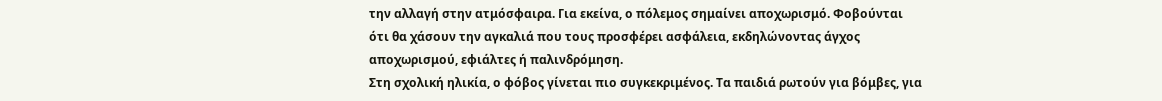την αλλαγή στην ατμόσφαιρα. Για εκείνα, ο πόλεμος σημαίνει αποχωρισμό. Φοβούνται ότι θα χάσουν την αγκαλιά που τους προσφέρει ασφάλεια, εκδηλώνοντας άγχος αποχωρισμού, εφιάλτες ή παλινδρόμηση.
Στη σχολική ηλικία, ο φόβος γίνεται πιο συγκεκριμένος. Τα παιδιά ρωτούν για βόμβες, για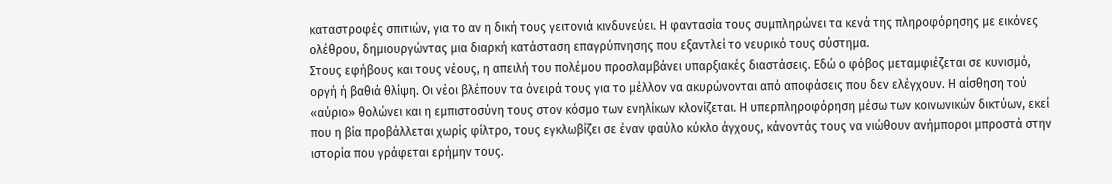καταστροφές σπιτιών, για το αν η δική τους γειτονιά κινδυνεύει. Η φαντασία τους συμπληρώνει τα κενά της πληροφόρησης με εικόνες ολέθρου, δημιουργώντας μια διαρκή κατάσταση επαγρύπνησης που εξαντλεί το νευρικό τους σύστημα.
Στους εφήβους και τους νέους, η απειλή του πολέμου προσλαμβάνει υπαρξιακές διαστάσεις. Εδώ ο φόβος μεταμφιέζεται σε κυνισμό, οργή ή βαθιά θλίψη. Οι νέοι βλέπουν τα όνειρά τους για το μέλλον να ακυρώνονται από αποφάσεις που δεν ελέγχουν. Η αίσθηση τού «αύριο» θολώνει και η εμπιστοσύνη τους στον κόσμο των ενηλίκων κλονίζεται. Η υπερπληροφόρηση μέσω των κοινωνικών δικτύων, εκεί που η βία προβάλλεται χωρίς φίλτρο, τους εγκλωβίζει σε έναν φαύλο κύκλο άγχους, κάνοντάς τους να νιώθουν ανήμποροι μπροστά στην ιστορία που γράφεται ερήμην τους.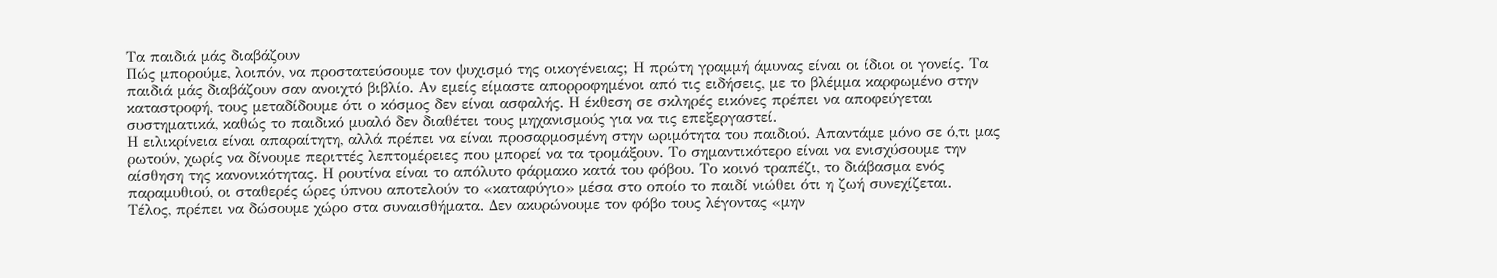Τα παιδιά μάς διαβάζουν
Πώς μπορούμε, λοιπόν, να προστατεύσουμε τον ψυχισμό της οικογένειας; Η πρώτη γραμμή άμυνας είναι οι ίδιοι οι γονείς. Τα παιδιά μάς διαβάζουν σαν ανοιχτό βιβλίο. Αν εμείς είμαστε απορροφημένοι από τις ειδήσεις, με το βλέμμα καρφωμένο στην καταστροφή, τους μεταδίδουμε ότι ο κόσμος δεν είναι ασφαλής. Η έκθεση σε σκληρές εικόνες πρέπει να αποφεύγεται συστηματικά, καθώς το παιδικό μυαλό δεν διαθέτει τους μηχανισμούς για να τις επεξεργαστεί.
Η ειλικρίνεια είναι απαραίτητη, αλλά πρέπει να είναι προσαρμοσμένη στην ωριμότητα του παιδιού. Απαντάμε μόνο σε ό,τι μας ρωτούν, χωρίς να δίνουμε περιττές λεπτομέρειες που μπορεί να τα τρομάξουν. Το σημαντικότερο είναι να ενισχύσουμε την αίσθηση της κανονικότητας. Η ρουτίνα είναι το απόλυτο φάρμακο κατά του φόβου. Το κοινό τραπέζι, το διάβασμα ενός παραμυθιού, οι σταθερές ώρες ύπνου αποτελούν το «καταφύγιο» μέσα στο οποίο το παιδί νιώθει ότι η ζωή συνεχίζεται.
Τέλος, πρέπει να δώσουμε χώρο στα συναισθήματα. Δεν ακυρώνουμε τον φόβο τους λέγοντας «μην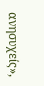ανησυχείς»,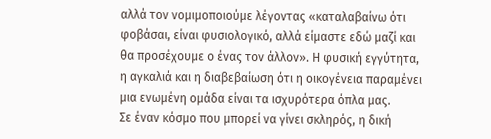αλλά τον νομιμοποιούμε λέγοντας «καταλαβαίνω ότι φοβάσαι, είναι φυσιολογικό, αλλά είμαστε εδώ μαζί και θα προσέχουμε ο ένας τον άλλον». Η φυσική εγγύτητα, η αγκαλιά και η διαβεβαίωση ότι η οικογένεια παραμένει μια ενωμένη ομάδα είναι τα ισχυρότερα όπλα μας.
Σε έναν κόσμο που μπορεί να γίνει σκληρός, η δική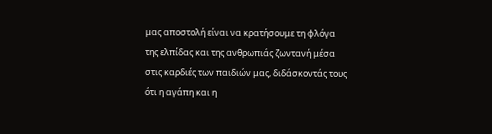μας αποστολή είναι να κρατήσουμε τη φλόγα της ελπίδας και της ανθρωπιάς ζωντανή μέσα στις καρδιές των παιδιών μας, διδάσκοντάς τους ότι η αγάπη και η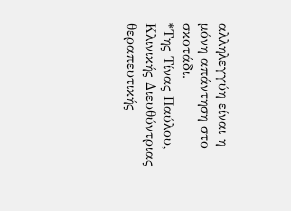αλληλεγγύη είναι η μόνη απάντηση στο σκοτάδι.
*Της Τίνας Παύλου, Κλινικής Διευθύντριας θεραπευτικής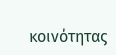κοινότητας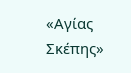«Αγίας Σκέπης»